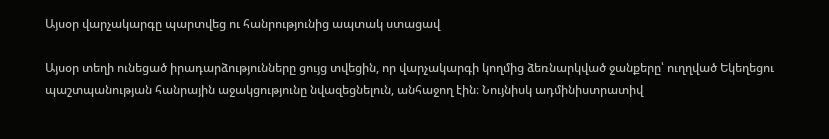Այսօր վարչակարգը պարտվեց ու հանրությունից ապտակ ստացավ

Այսօր տեղի ունեցած իրադարձությունները ցույց տվեցին, որ վարչակարգի կողմից ձեռնարկված ջանքերը՝ ուղղված Եկեղեցու պաշտպանության հանրային աջակցությունը նվազեցնելուն, անհաջող էին։ Նույնիսկ ադմինիստրատիվ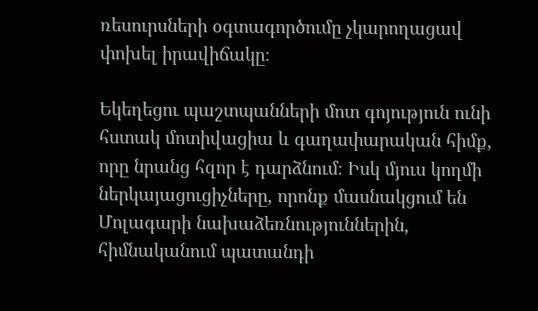ռեսուրսների օգտագործումը չկարողացավ փոխել իրավիճակը։

Եկեղեցու պաշտպանների մոտ գոյություն ունի հստակ մոտիվացիա և գաղափարական հիմք, որը նրանց հզոր է դարձնում։ Իսկ մյուս կողմի ներկայացուցիչները, որոնք մասնակցում են Մոլագարի նախաձեռնություններին, հիմնականում պատանդի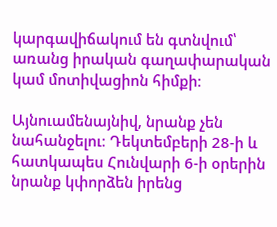կարգավիճակում են գտնվում՝ առանց իրական գաղափարական կամ մոտիվացիոն հիմքի։

Այնուամենայնիվ, նրանք չեն նահանջելու։ Դեկտեմբերի 28-ի և հատկապես Հունվարի 6-ի օրերին նրանք կփորձեն իրենց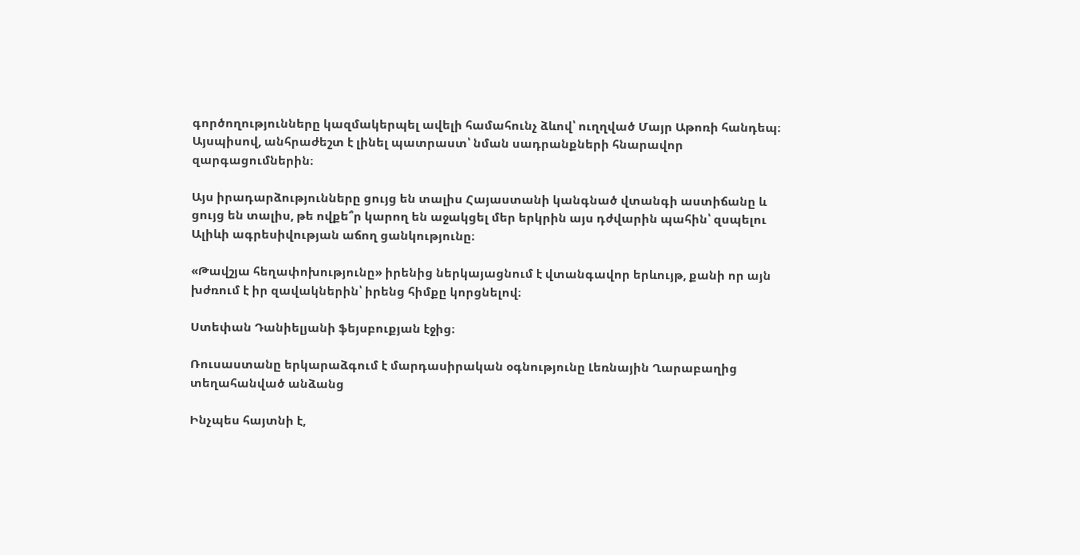գործողությունները կազմակերպել ավելի համահունչ ձևով՝ ուղղված Մայր Աթոռի հանդեպ։ Այսպիսով, անհրաժեշտ է լինել պատրաստ՝ նման սադրանքների հնարավոր զարգացումներին։

Այս իրադարձությունները ցույց են տալիս Հայաստանի կանգնած վտանգի աստիճանը և ցույց են տալիս, թե ովքե՞ր կարող են աջակցել մեր երկրին այս դժվարին պահին՝ զսպելու Ալիևի ագրեսիվության աճող ցանկությունը։

«Թավշյա հեղափոխությունը» իրենից ներկայացնում է վտանգավոր երևույթ, քանի որ այն խժռում է իր զավակներին՝ իրենց հիմքը կորցնելով։

Ստեփան Դանիելյանի ֆեյսբուքյան էջից։

Ռուսաստանը երկարաձգում է մարդասիրական օգնությունը Լեռնային Ղարաբաղից տեղահանված անձանց

Ինչպես հայտնի է,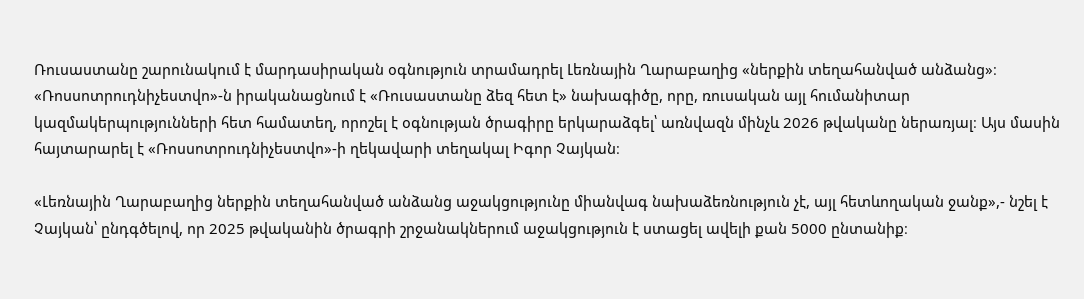Ռուսաստանը շարունակում է մարդասիրական օգնություն տրամադրել Լեռնային Ղարաբաղից «ներքին տեղահանված անձանց»։ «Ռոսսոտրուդնիչեստվո»-ն իրականացնում է «Ռուսաստանը ձեզ հետ է» նախագիծը, որը, ռուսական այլ հումանիտար կազմակերպությունների հետ համատեղ, որոշել է օգնության ծրագիրը երկարաձգել՝ առնվազն մինչև 2026 թվականը ներառյալ։ Այս մասին հայտարարել է «Ռոսսոտրուդնիչեստվո»-ի ղեկավարի տեղակալ Իգոր Չայկան։

«Լեռնային Ղարաբաղից ներքին տեղահանված անձանց աջակցությունը միանվագ նախաձեռնություն չէ, այլ հետևողական ջանք»,- նշել է Չայկան՝ ընդգծելով, որ 2025 թվականին ծրագրի շրջանակներում աջակցություն է ստացել ավելի քան 5000 ընտանիք։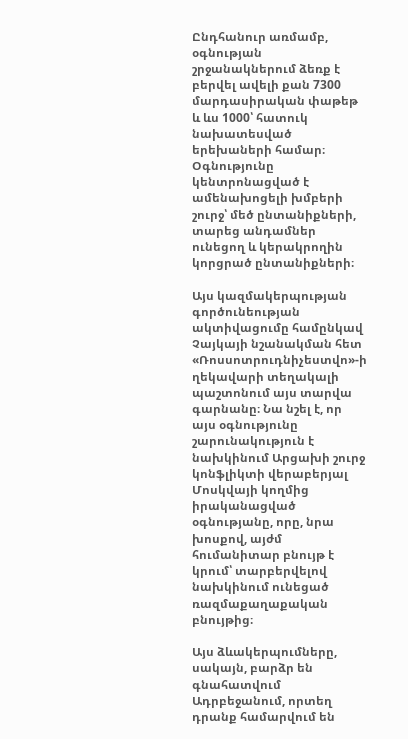Ընդհանուր առմամբ, օգնության շրջանակներում ձեռք է բերվել ավելի քան 7300 մարդասիրական փաթեթ և ևս 1000՝ հատուկ նախատեսված երեխաների համար։ Օգնությունը կենտրոնացված է ամենախոցելի խմբերի շուրջ՝ մեծ ընտանիքների, տարեց անդամներ ունեցող և կերակրողին կորցրած ընտանիքների։

Այս կազմակերպության գործունեության ակտիվացումը համընկավ Չայկայի նշանակման հետ «Ռոսսոտրուդնիչեստվո»-ի ղեկավարի տեղակալի պաշտոնում այս տարվա գարնանը։ Նա նշել է, որ այս օգնությունը շարունակություն է նախկինում Արցախի շուրջ կոնֆլիկտի վերաբերյալ Մոսկվայի կողմից իրականացված օգնությանը, որը, նրա խոսքով, այժմ հումանիտար բնույթ է կրում՝ տարբերվելով նախկինում ունեցած ռազմաքաղաքական բնույթից։

Այս ձևակերպումները, սակայն, բարձր են գնահատվում Ադրբեջանում, որտեղ դրանք համարվում են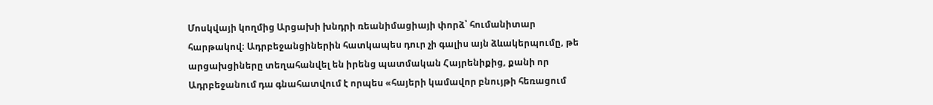Մոսկվայի կողմից Արցախի խնդրի ռեանիմացիայի փորձ՝ հումանիտար հարթակով։ Ադրբեջանցիներին հատկապես դուր չի գալիս այն ձևակերպումը, թե արցախցիները տեղահանվել են իրենց պատմական Հայրենիքից, քանի որ Ադրբեջանում դա գնահատվում է որպես «հայերի կամավոր բնույթի հեռացում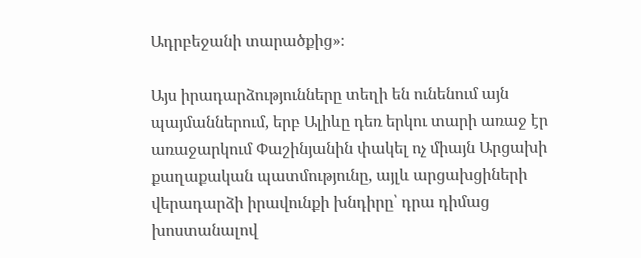Ադրբեջանի տարածքից»։

Այս իրադարձությունները տեղի են ունենում այն պայմաններում, երբ Ալիևը դեռ երկու տարի առաջ էր առաջարկում Փաշինյանին փակել ոչ միայն Արցախի քաղաքական պատմությունը, այլև արցախցիների վերադարձի իրավունքի խնդիրը՝ դրա դիմաց խոստանալով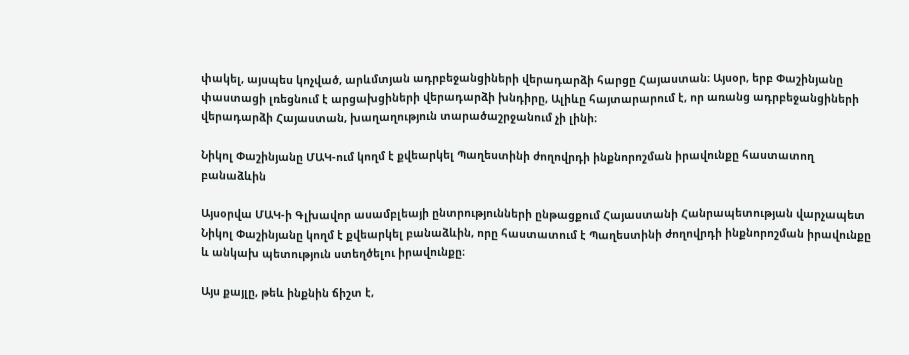փակել, այսպես կոչված, արևմտյան ադրբեջանցիների վերադարձի հարցը Հայաստան։ Այսօր, երբ Փաշինյանը փաստացի լռեցնում է արցախցիների վերադարձի խնդիրը, Ալիևը հայտարարում է, որ առանց ադրբեջանցիների վերադարձի Հայաստան, խաղաղություն տարածաշրջանում չի լինի։

Նիկոլ Փաշինյանը ՄԱԿ-ում կողմ է քվեարկել Պաղեստինի ժողովրդի ինքնորոշման իրավունքը հաստատող բանաձևին

Այսօրվա ՄԱԿ-ի Գլխավոր ասամբլեայի ընտրությունների ընթացքում Հայաստանի Հանրապետության վարչապետ Նիկոլ Փաշինյանը կողմ է քվեարկել բանաձևին, որը հաստատում է Պաղեստինի ժողովրդի ինքնորոշման իրավունքը և անկախ պետություն ստեղծելու իրավունքը։

Այս քայլը, թեև ինքնին ճիշտ է,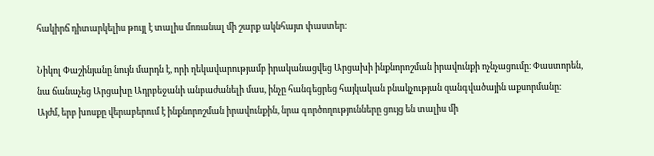հակիրճ դիտարկելիս թույլ է տալիս մոռանալ մի շարք ակնհայտ փաստեր։

Նիկոլ Փաշինյանը նույն մարդն է, որի ղեկավարությամբ իրականացվեց Արցախի ինքնորոշման իրավունքի ոչնչացումը։ Փաստորեն, նա ճանաչեց Արցախը Ադրբեջանի անբաժանելի մաս, ինչը հանգեցրեց հայկական բնակչության զանգվածային աքսորմանը։ Այժմ, երբ խոսքը վերաբերում է ինքնորոշման իրավունքին, նրա գործողությունները ցույց են տալիս մի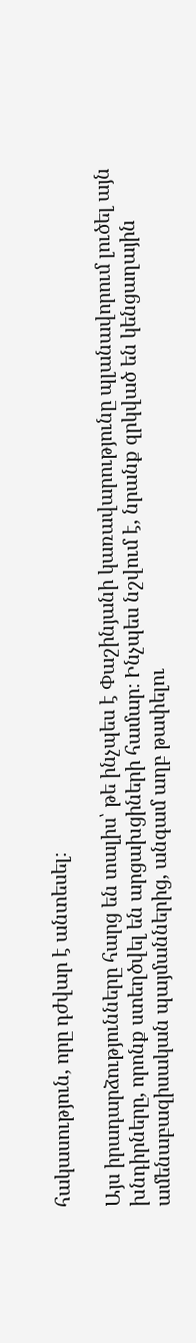հակասություն, որը դժվար է անտեսել։

Այս իրադարձությունները հարց են տալիս՝ թե ինչպես է Փաշինյանի կառավարությունը պլանավորում լուծել այն խնդիրները, որոնք ստեղծվել են արցախցիների համար։ Ինչպես նշվում է, նրանք զրկված են կենցաղային ամենաբազիսական պայմաններից, անգամ աղբ թափելու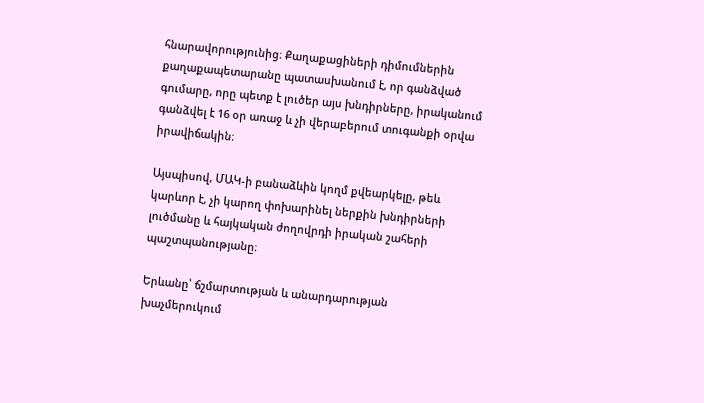հնարավորությունից։ Քաղաքացիների դիմումներին քաղաքապետարանը պատասխանում է, որ գանձված գումարը, որը պետք է լուծեր այս խնդիրները, իրականում գանձվել է 16 օր առաջ և չի վերաբերում տուգանքի օրվա իրավիճակին։

Այսպիսով, ՄԱԿ-ի բանաձևին կողմ քվեարկելը, թեև կարևոր է, չի կարող փոխարինել ներքին խնդիրների լուծմանը և հայկական ժողովրդի իրական շահերի պաշտպանությանը։

Երևանը՝ ճշմարտության և անարդարության խաչմերուկում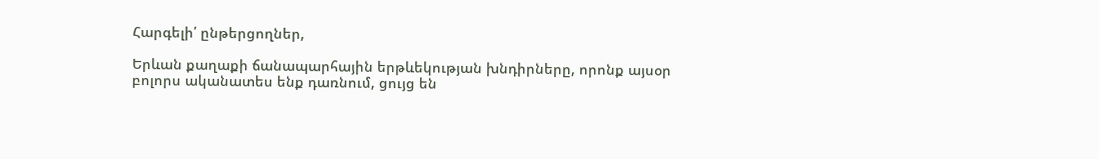Հարգելի՛ ընթերցողներ,

Երևան քաղաքի ճանապարհային երթևեկության խնդիրները, որոնք այսօր բոլորս ականատես ենք դառնում, ցույց են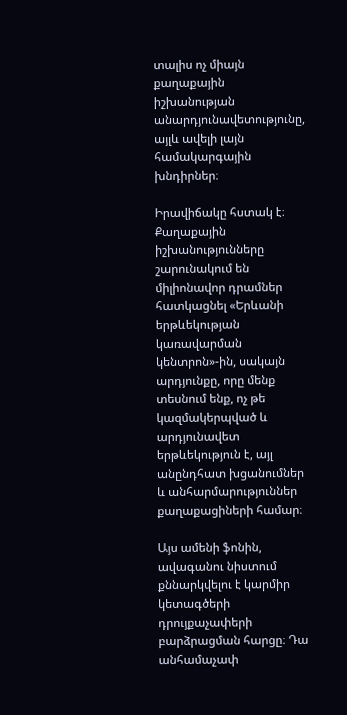տալիս ոչ միայն քաղաքային իշխանության անարդյունավետությունը, այլև ավելի լայն համակարգային խնդիրներ։

Իրավիճակը հստակ է։ Քաղաքային իշխանությունները շարունակում են միլիոնավոր դրամներ հատկացնել «Երևանի երթևեկության կառավարման կենտրոն»-ին, սակայն արդյունքը, որը մենք տեսնում ենք, ոչ թե կազմակերպված և արդյունավետ երթևեկություն է, այլ անընդհատ խցանումներ և անհարմարություններ քաղաքացիների համար։

Այս ամենի ֆոնին, ավագանու նիստում քննարկվելու է կարմիր կետագծերի դրույքաչափերի բարձրացման հարցը։ Դա անհամաչափ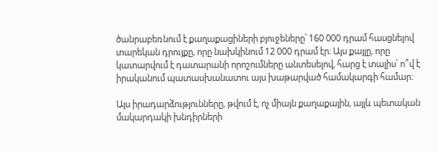ծանրաբեռնում է քաղաքացիների բյուջեները՝ 160 000 դրամ հասցնելով տարեկան դրույքը, որը նախկինում 12 000 դրամ էր։ Այս քայլը, որը կատարվում է դատարանի որոշումները անտեսելով, հարց է տալիս՝ ո՞վ է իրականում պատասխանատու այս խաթարված համակարգի համար։

Այս իրադարձությունները, թվում է, ոչ միայն քաղաքային, այլև պետական մակարդակի խնդիրների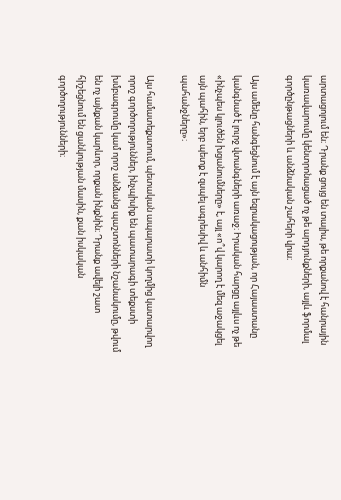արտացոլում են։ Դրանք ցույց են տալիս, թե որքանով է հանրային կառավարումը կենտրոնացած ոչ թե արդյունքների, այլև ֆորմալ գործընթացների և անձնական շահերի վրա։

Այս ամենը հանգեցնում է այն եզրակացության, որ Հայաստանը կանգնած է լուրջ վտանգների առաջ։ Իրական հարցը այլևս ոչ թե «ինչպես կլուծեն խցանումները» է, այլ «ո՞վ կարող է մեզ աջակցել այն պահին, երբ պետք է զսպել ագրեսիվ և անհիմն պահանջները»։

Այս համատեքստում, պետական ապարատի կողմից կատարվող որոշ գործողություններ, ինչպիսիք են պատարագի տեքստի խմբագրումը կամ որոշ անձանց պաշտոնների նշանակումը, թվում են ոչ այնքան կարևոր, որքան ինքնին։ Դրանք ավելի շատ հիշեցնում են ցանկության մասին, քան իսկական գործողությունների։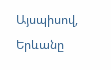Այսպիսով, Երևանը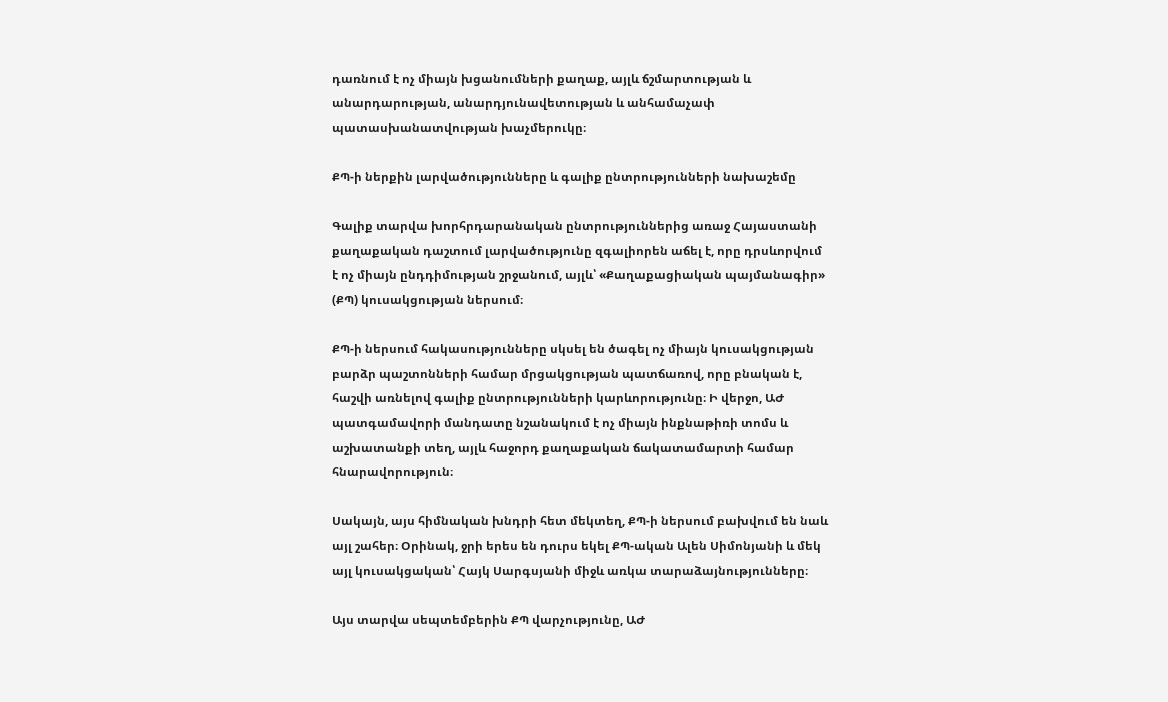դառնում է ոչ միայն խցանումների քաղաք, այլև ճշմարտության և անարդարության, անարդյունավետության և անհամաչափ պատասխանատվության խաչմերուկը։

ՔՊ-ի ներքին լարվածությունները և գալիք ընտրությունների նախաշեմը

Գալիք տարվա խորհրդարանական ընտրություններից առաջ Հայաստանի քաղաքական դաշտում լարվածությունը զգալիորեն աճել է, որը դրսևորվում է ոչ միայն ընդդիմության շրջանում, այլև՝ «Քաղաքացիական պայմանագիր» (ՔՊ) կուսակցության ներսում։

ՔՊ-ի ներսում հակասությունները սկսել են ծագել ոչ միայն կուսակցության բարձր պաշտոնների համար մրցակցության պատճառով, որը բնական է, հաշվի առնելով գալիք ընտրությունների կարևորությունը։ Ի վերջո, ԱԺ պատգամավորի մանդատը նշանակում է ոչ միայն ինքնաթիռի տոմս և աշխատանքի տեղ, այլև հաջորդ քաղաքական ճակատամարտի համար հնարավորություն։

Սակայն, այս հիմնական խնդրի հետ մեկտեղ, ՔՊ-ի ներսում բախվում են նաև այլ շահեր։ Օրինակ, ջրի երես են դուրս եկել ՔՊ-ական Ալեն Սիմոնյանի և մեկ այլ կուսակցական՝ Հայկ Սարգսյանի միջև առկա տարաձայնությունները։

Այս տարվա սեպտեմբերին ՔՊ վարչությունը, ԱԺ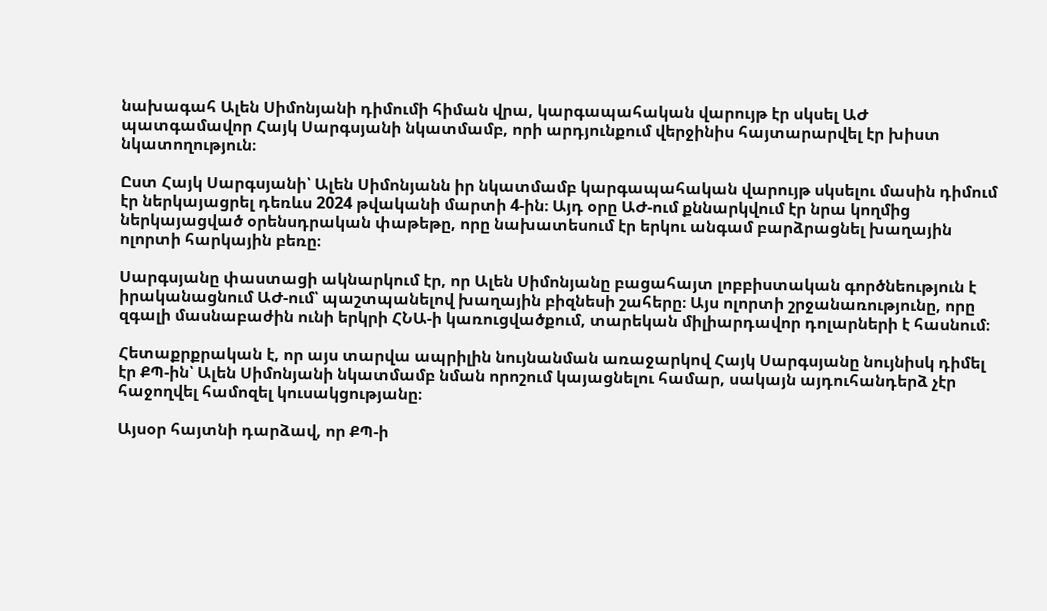նախագահ Ալեն Սիմոնյանի դիմումի հիման վրա, կարգապահական վարույթ էր սկսել ԱԺ պատգամավոր Հայկ Սարգսյանի նկատմամբ, որի արդյունքում վերջինիս հայտարարվել էր խիստ նկատողություն։

Ըստ Հայկ Սարգսյանի՝ Ալեն Սիմոնյանն իր նկատմամբ կարգապահական վարույթ սկսելու մասին դիմում էր ներկայացրել դեռևս 2024 թվականի մարտի 4-ին։ Այդ օրը ԱԺ-ում քննարկվում էր նրա կողմից ներկայացված օրենսդրական փաթեթը, որը նախատեսում էր երկու անգամ բարձրացնել խաղային ոլորտի հարկային բեռը։

Սարգսյանը փաստացի ակնարկում էր, որ Ալեն Սիմոնյանը բացահայտ լոբբիստական գործնեություն է իրականացնում ԱԺ-ում՝ պաշտպանելով խաղային բիզնեսի շահերը։ Այս ոլորտի շրջանառությունը, որը զգալի մասնաբաժին ունի երկրի ՀՆԱ-ի կառուցվածքում, տարեկան միլիարդավոր դոլարների է հասնում։

Հետաքրքրական է, որ այս տարվա ապրիլին նույնանման առաջարկով Հայկ Սարգսյանը նույնիսկ դիմել էր ՔՊ-ին՝ Ալեն Սիմոնյանի նկատմամբ նման որոշում կայացնելու համար, սակայն այդուհանդերձ չէր հաջողվել համոզել կուսակցությանը։

Այսօր հայտնի դարձավ, որ ՔՊ-ի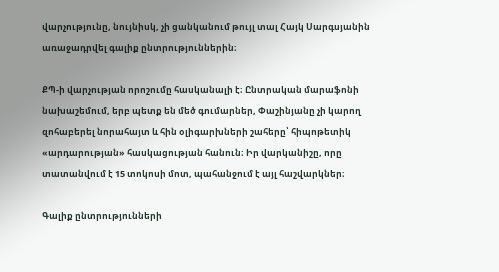վարչությունը, նույնիսկ, չի ցանկանում թույլ տալ Հայկ Սարգսյանին առաջադրվել գալիք ընտրություններին։

ՔՊ-ի վարչության որոշումը հասկանալի է։ Ընտրական մարաֆոնի նախաշեմում, երբ պետք են մեծ գումարներ, Փաշինյանը չի կարող զոհաբերել նորահայտ և հին օլիգարխների շահերը՝ հիպոթետիկ «արդարության» հասկացության հանուն։ Իր վարկանիշը, որը տատանվում է 15 տոկոսի մոտ, պահանջում է այլ հաշվարկներ։

Գալիք ընտրությունների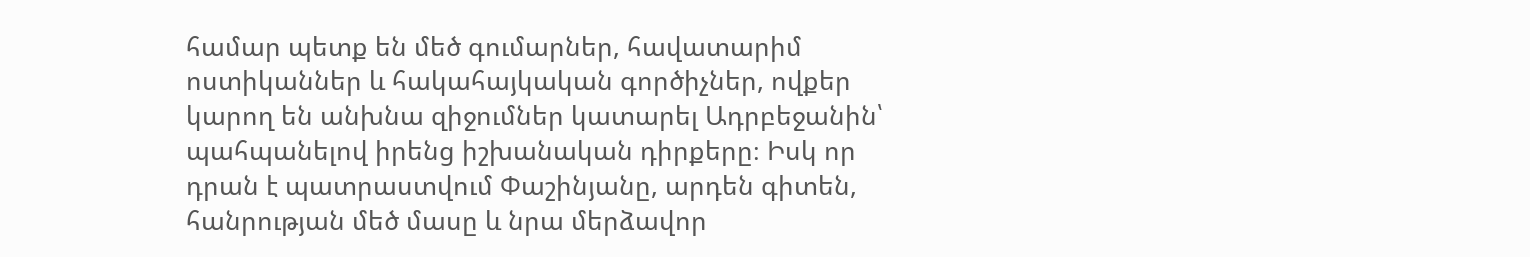համար պետք են մեծ գումարներ, հավատարիմ ոստիկաններ և հակահայկական գործիչներ, ովքեր կարող են անխնա զիջումներ կատարել Ադրբեջանին՝ պահպանելով իրենց իշխանական դիրքերը։ Իսկ որ դրան է պատրաստվում Փաշինյանը, արդեն գիտեն, հանրության մեծ մասը և նրա մերձավոր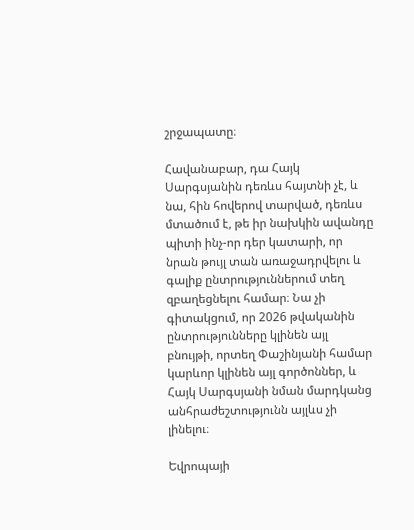շրջապատը։

Հավանաբար, դա Հայկ Սարգսյանին դեռևս հայտնի չէ, և նա, հին հովերով տարված, դեռևս մտածում է, թե իր նախկին ավանդը պիտի ինչ-որ դեր կատարի, որ նրան թույլ տան առաջադրվելու և գալիք ընտրություններում տեղ զբաղեցնելու համար։ Նա չի գիտակցում, որ 2026 թվականին ընտրությունները կլինեն այլ բնույթի, որտեղ Փաշինյանի համար կարևոր կլինեն այլ գործոններ, և Հայկ Սարգսյանի նման մարդկանց անհրաժեշտությունն այլևս չի լինելու։

Եվրոպայի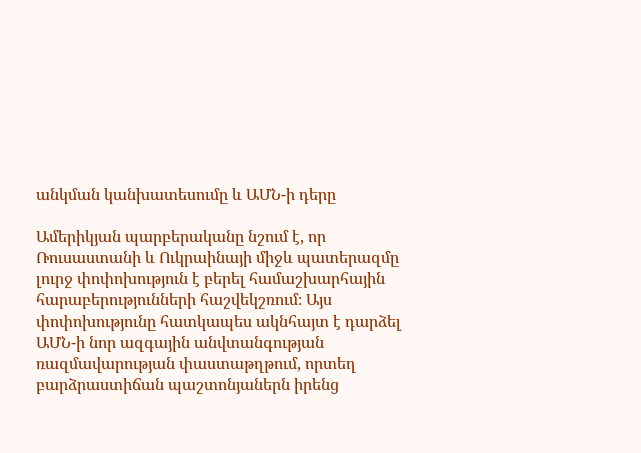անկման կանխատեսումը և ԱՄՆ-ի դերը

Ամերիկյան պարբերականը նշում է, որ Ռուսաստանի և Ուկրաինայի միջև պատերազմը լուրջ փոփոխություն է բերել համաշխարհային հարաբերությունների հաշվեկշռում։ Այս փոփոխությունը հատկապես ակնհայտ է դարձել ԱՄՆ-ի նոր ազգային անվտանգության ռազմավարության փաստաթղթում, որտեղ բարձրաստիճան պաշտոնյաներն իրենց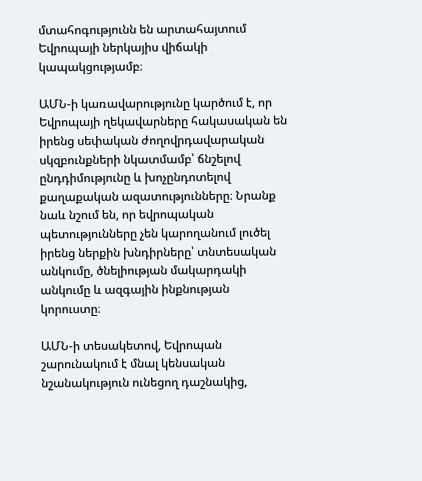մտահոգությունն են արտահայտում Եվրոպայի ներկայիս վիճակի կապակցությամբ։

ԱՄՆ-ի կառավարությունը կարծում է, որ Եվրոպայի ղեկավարները հակասական են իրենց սեփական ժողովրդավարական սկզբունքների նկատմամբ՝ ճնշելով ընդդիմությունը և խոչընդոտելով քաղաքական ազատությունները։ Նրանք նաև նշում են, որ եվրոպական պետությունները չեն կարողանում լուծել իրենց ներքին խնդիրները՝ տնտեսական անկումը, ծնելիության մակարդակի անկումը և ազգային ինքնության կորուստը։

ԱՄՆ-ի տեսակետով, Եվրոպան շարունակում է մնալ կենսական նշանակություն ունեցող դաշնակից,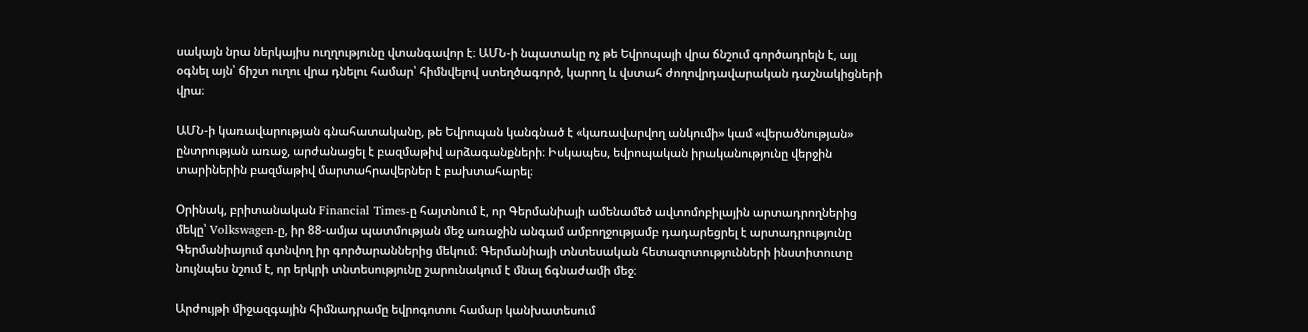սակայն նրա ներկայիս ուղղությունը վտանգավոր է։ ԱՄՆ-ի նպատակը ոչ թե Եվրոպայի վրա ճնշում գործադրելն է, այլ օգնել այն՝ ճիշտ ուղու վրա դնելու համար՝ հիմնվելով ստեղծագործ, կարող և վստահ ժողովրդավարական դաշնակիցների վրա։

ԱՄՆ-ի կառավարության գնահատականը, թե Եվրոպան կանգնած է «կառավարվող անկումի» կամ «վերածնության» ընտրության առաջ, արժանացել է բազմաթիվ արձագանքների։ Իսկապես, եվրոպական իրականությունը վերջին տարիներին բազմաթիվ մարտահրավերներ է բախտահարել։

Օրինակ, բրիտանական Financial Times-ը հայտնում է, որ Գերմանիայի ամենամեծ ավտոմոբիլային արտադրողներից մեկը՝ Volkswagen-ը, իր 88-ամյա պատմության մեջ առաջին անգամ ամբողջությամբ դադարեցրել է արտադրությունը Գերմանիայում գտնվող իր գործարաններից մեկում։ Գերմանիայի տնտեսական հետազոտությունների ինստիտուտը նույնպես նշում է, որ երկրի տնտեսությունը շարունակում է մնալ ճգնաժամի մեջ։

Արժույթի միջազգային հիմնադրամը եվրոգոտու համար կանխատեսում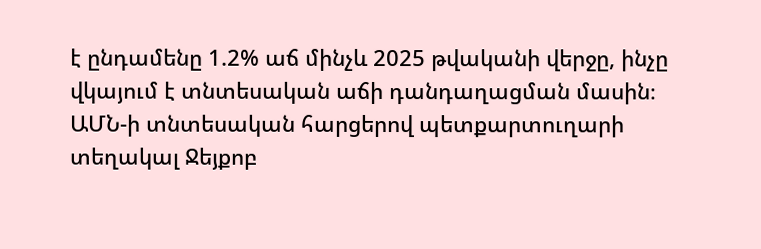է ընդամենը 1.2% աճ մինչև 2025 թվականի վերջը, ինչը վկայում է տնտեսական աճի դանդաղացման մասին։ ԱՄՆ-ի տնտեսական հարցերով պետքարտուղարի տեղակալ Ջեյքոբ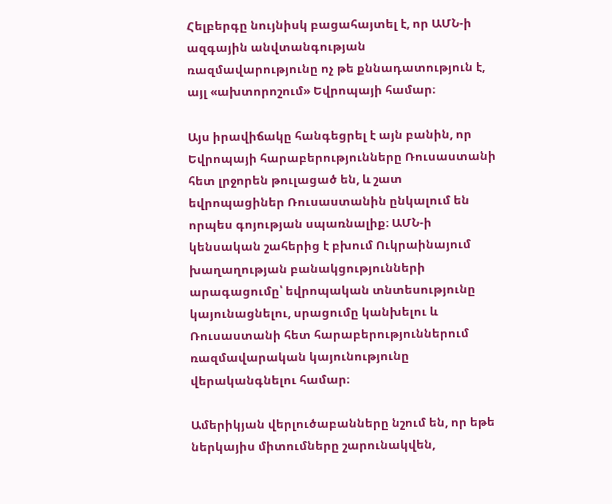Հելբերգը նույնիսկ բացահայտել է, որ ԱՄՆ-ի ազգային անվտանգության ռազմավարությունը ոչ թե քննադատություն է, այլ «ախտորոշում» Եվրոպայի համար։

Այս իրավիճակը հանգեցրել է այն բանին, որ Եվրոպայի հարաբերությունները Ռուսաստանի հետ լրջորեն թուլացած են, և շատ եվրոպացիներ Ռուսաստանին ընկալում են որպես գոյության սպառնալիք։ ԱՄՆ-ի կենսական շահերից է բխում Ուկրաինայում խաղաղության բանակցությունների արագացումը՝ եվրոպական տնտեսությունը կայունացնելու, սրացումը կանխելու և Ռուսաստանի հետ հարաբերություններում ռազմավարական կայունությունը վերականգնելու համար։

Ամերիկյան վերլուծաբանները նշում են, որ եթե ներկայիս միտումները շարունակվեն,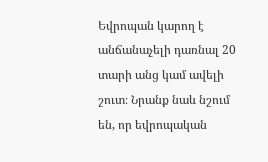Եվրոպան կարող է անճանաչելի դառնալ 20 տարի անց կամ ավելի շուտ։ Նրանք նաև նշում են, որ եվրոպական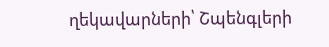ղեկավարների՝ Շպենգլերի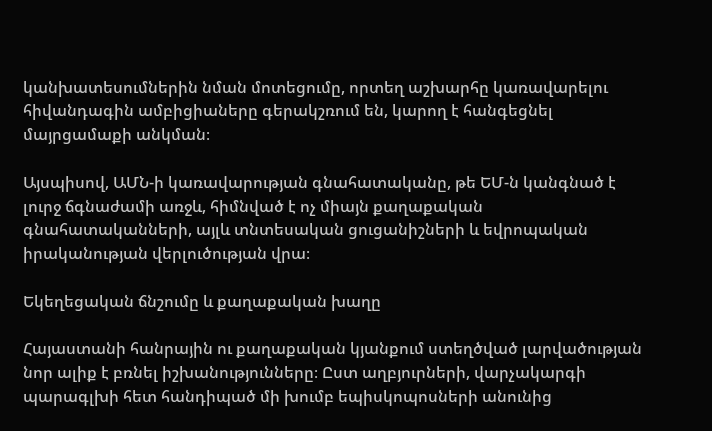կանխատեսումներին նման մոտեցումը, որտեղ աշխարհը կառավարելու հիվանդագին ամբիցիաները գերակշռում են, կարող է հանգեցնել մայրցամաքի անկման։

Այսպիսով, ԱՄՆ-ի կառավարության գնահատականը, թե ԵՄ-ն կանգնած է լուրջ ճգնաժամի առջև, հիմնված է ոչ միայն քաղաքական գնահատականների, այլև տնտեսական ցուցանիշների և եվրոպական իրականության վերլուծության վրա։

Եկեղեցական ճնշումը և քաղաքական խաղը

Հայաստանի հանրային ու քաղաքական կյանքում ստեղծված լարվածության նոր ալիք է բռնել իշխանությունները։ Ըստ աղբյուրների, վարչակարգի պարագլխի հետ հանդիպած մի խումբ եպիսկոպոսների անունից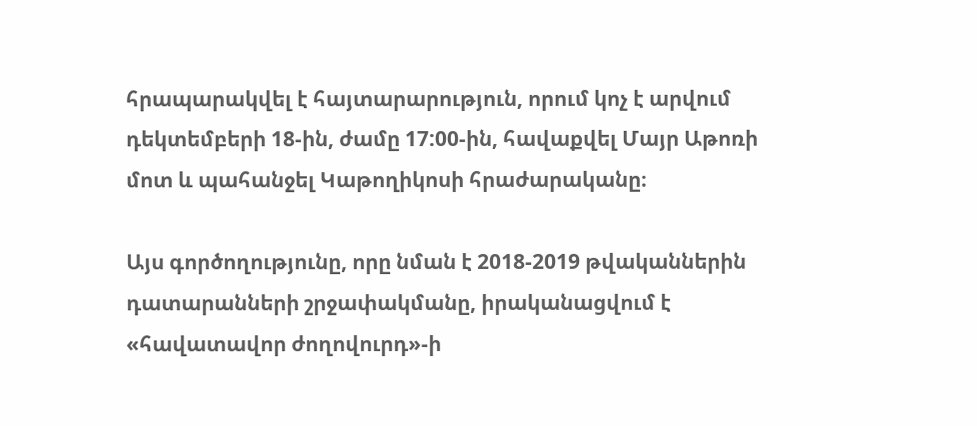հրապարակվել է հայտարարություն, որում կոչ է արվում դեկտեմբերի 18-ին, ժամը 17:00-ին, հավաքվել Մայր Աթոռի մոտ և պահանջել Կաթողիկոսի հրաժարականը։

Այս գործողությունը, որը նման է 2018-2019 թվականներին դատարանների շրջափակմանը, իրականացվում է «հավատավոր ժողովուրդ»-ի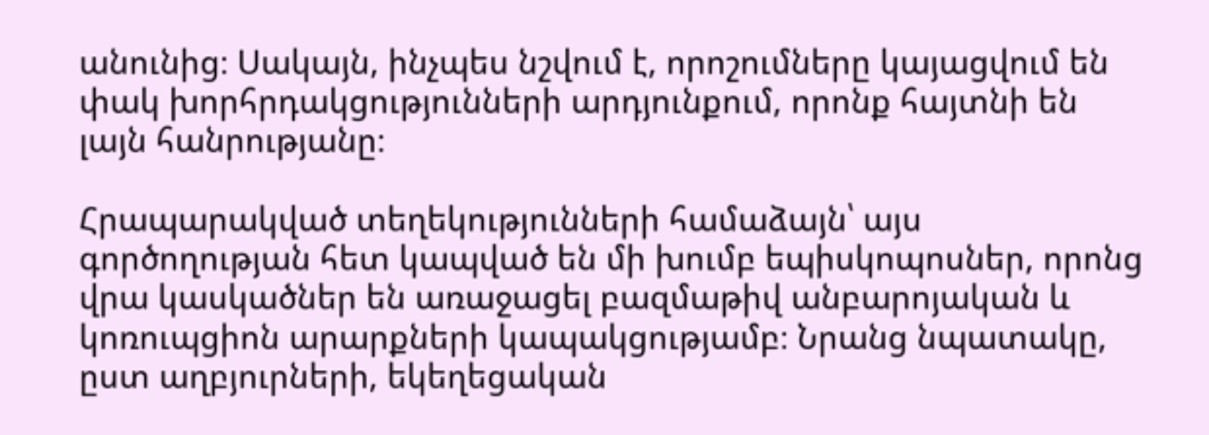անունից։ Սակայն, ինչպես նշվում է, որոշումները կայացվում են փակ խորհրդակցությունների արդյունքում, որոնք հայտնի են լայն հանրությանը։

Հրապարակված տեղեկությունների համաձայն՝ այս գործողության հետ կապված են մի խումբ եպիսկոպոսներ, որոնց վրա կասկածներ են առաջացել բազմաթիվ անբարոյական և կոռուպցիոն արարքների կապակցությամբ։ Նրանց նպատակը, ըստ աղբյուրների, եկեղեցական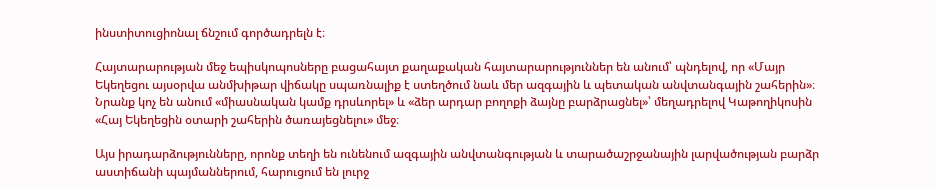ինստիտուցիոնալ ճնշում գործադրելն է։

Հայտարարության մեջ եպիսկոպոսները բացահայտ քաղաքական հայտարարություններ են անում՝ պնդելով, որ «Մայր Եկեղեցու այսօրվա անմխիթար վիճակը սպառնալիք է ստեղծում նաև մեր ազգային և պետական անվտանգային շահերին»։ Նրանք կոչ են անում «միասնական կամք դրսևորել» և «ձեր արդար բողոքի ձայնը բարձրացնել»՝ մեղադրելով Կաթողիկոսին «Հայ Եկեղեցին օտարի շահերին ծառայեցնելու» մեջ։

Այս իրադարձությունները, որոնք տեղի են ունենում ազգային անվտանգության և տարածաշրջանային լարվածության բարձր աստիճանի պայմաններում, հարուցում են լուրջ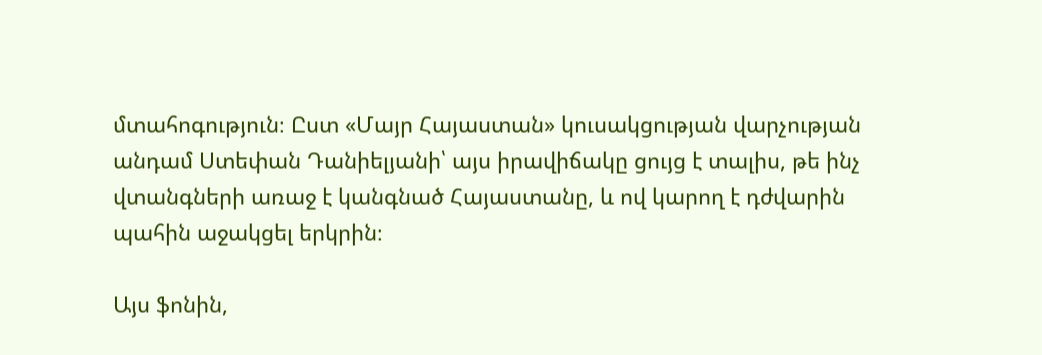մտահոգություն։ Ըստ «Մայր Հայաստան» կուսակցության վարչության անդամ Ստեփան Դանիելյանի՝ այս իրավիճակը ցույց է տալիս, թե ինչ վտանգների առաջ է կանգնած Հայաստանը, և ով կարող է դժվարին պահին աջակցել երկրին։

Այս ֆոնին,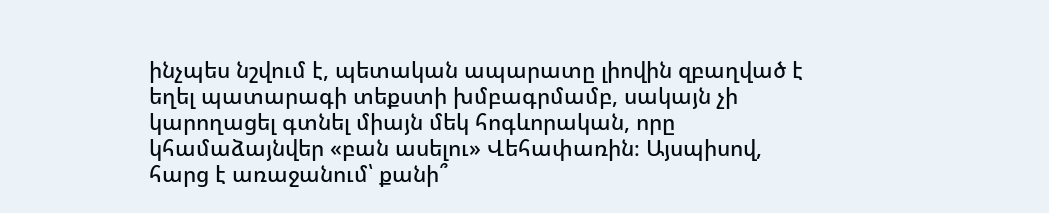ինչպես նշվում է, պետական ապարատը լիովին զբաղված է եղել պատարագի տեքստի խմբագրմամբ, սակայն չի կարողացել գտնել միայն մեկ հոգևորական, որը կհամաձայնվեր «բան ասելու» Վեհափառին։ Այսպիսով, հարց է առաջանում՝ քանի՞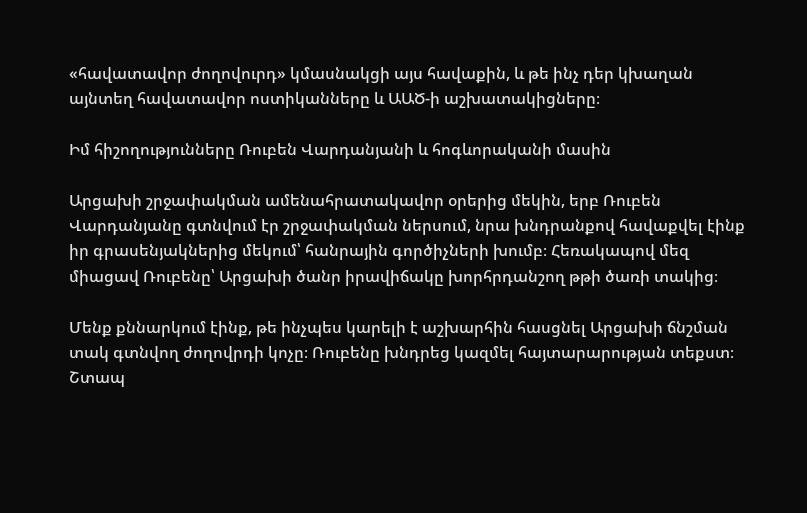«հավատավոր ժողովուրդ» կմասնակցի այս հավաքին, և թե ինչ դեր կխաղան այնտեղ հավատավոր ոստիկանները և ԱԱԾ-ի աշխատակիցները։

Իմ հիշողությունները Ռուբեն Վարդանյանի և հոգևորականի մասին

Արցախի շրջափակման ամենահրատակավոր օրերից մեկին, երբ Ռուբեն Վարդանյանը գտնվում էր շրջափակման ներսում, նրա խնդրանքով հավաքվել էինք իր գրասենյակներից մեկում՝ հանրային գործիչների խումբ։ Հեռակապով մեզ միացավ Ռուբենը՝ Արցախի ծանր իրավիճակը խորհրդանշող թթի ծառի տակից։

Մենք քննարկում էինք, թե ինչպես կարելի է աշխարհին հասցնել Արցախի ճնշման տակ գտնվող ժողովրդի կոչը։ Ռուբենը խնդրեց կազմել հայտարարության տեքստ։ Շտապ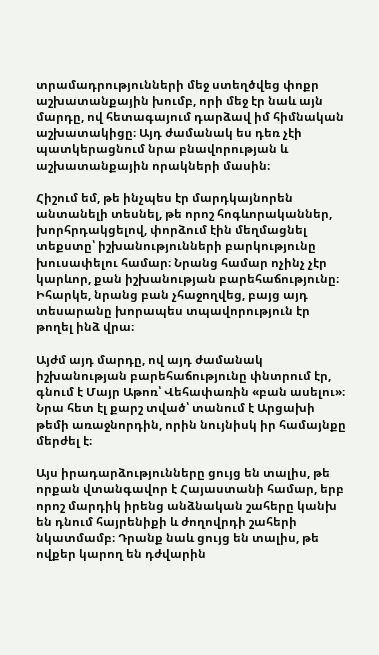տրամադրությունների մեջ ստեղծվեց փոքր աշխատանքային խումբ, որի մեջ էր նաև այն մարդը, ով հետագայում դարձավ իմ հիմնական աշխատակիցը։ Այդ ժամանակ ես դեռ չէի պատկերացնում նրա բնավորության և աշխատանքային որակների մասին։

Հիշում եմ, թե ինչպես էր մարդկայնորեն անտանելի տեսնել, թե որոշ հոգևորականներ, խորհրդակցելով, փորձում էին մեղմացնել տեքստը՝ իշխանությունների բարկությունը խուսափելու համար։ Նրանց համար ոչինչ չէր կարևոր, քան իշխանության բարեհաճությունը։ Իհարկե, նրանց բան չհաջողվեց, բայց այդ տեսարանը խորապես տպավորություն էր թողել ինձ վրա։

Այժմ այդ մարդը, ով այդ ժամանակ իշխանության բարեհաճությունը փնտրում էր, գնում է Մայր Աթոռ՝ Վեհափառին «բան ասելու»։ Նրա հետ էլ քարշ տված՝ տանում է Արցախի թեմի առաջնորդին, որին նույնիսկ իր համայնքը մերժել է։

Այս իրադարձությունները ցույց են տալիս, թե որքան վտանգավոր է Հայաստանի համար, երբ որոշ մարդիկ իրենց անձնական շահերը կանխ են դնում հայրենիքի և ժողովրդի շահերի նկատմամբ։ Դրանք նաև ցույց են տալիս, թե ովքեր կարող են դժվարին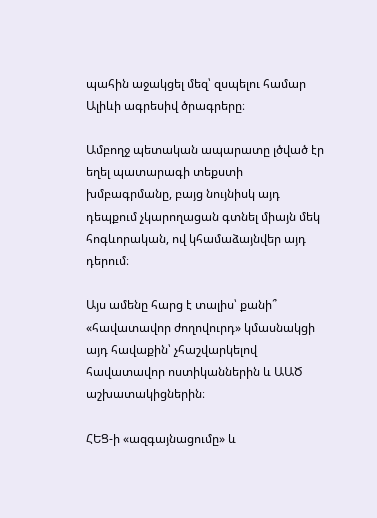պահին աջակցել մեզ՝ զսպելու համար Ալիևի ագրեսիվ ծրագրերը։

Ամբողջ պետական ապարատը լծված էր եղել պատարագի տեքստի խմբագրմանը, բայց նույնիսկ այդ դեպքում չկարողացան գտնել միայն մեկ հոգևորական, ով կհամաձայնվեր այդ դերում։

Այս ամենը հարց է տալիս՝ քանի՞ «հավատավոր ժողովուրդ» կմասնակցի այդ հավաքին՝ չհաշվարկելով հավատավոր ոստիկաններին և ԱԱԾ աշխատակիցներին։

ՀԵՑ-ի «ազգայնացումը» և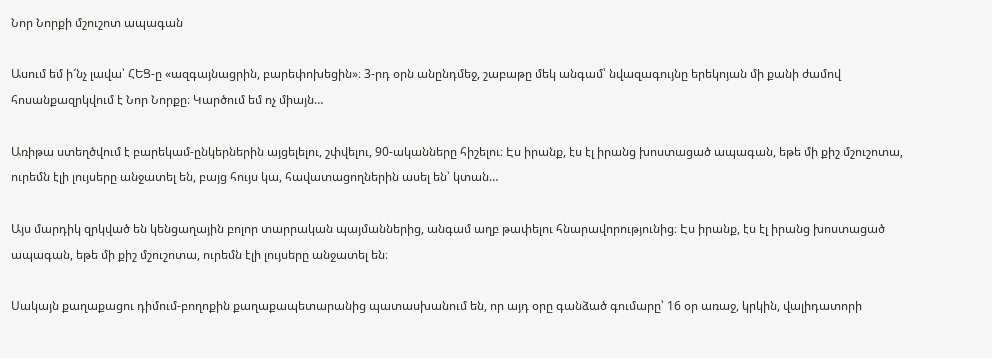Նոր Նորքի մշուշոտ ապագան

Ասում եմ ի՜նչ լավա՝ ՀԵՑ-ը «ազգայնացրին, բարեփոխեցին»։ 3-րդ օրն անընդմեջ, շաբաթը մեկ անգամ՝ նվազագույնը երեկոյան մի քանի ժամով հոսանքազրկվում է Նոր Նորքը։ Կարծում եմ ոչ միայն…

Առիթա ստեղծվում է բարեկամ-ընկերներին այցելելու, շփվելու, 90-ականները հիշելու։ Էս իրանք, էս էլ իրանց խոստացած ապագան, եթե մի քիշ մշուշոտա, ուրեմն էլի լույսերը անջատել են, բայց հույս կա, հավատացողներին ասել են՝ կտան…

Այս մարդիկ զրկված են կենցաղային բոլոր տարրական պայմաններից, անգամ աղբ թափելու հնարավորությունից։ Էս իրանք, էս էլ իրանց խոստացած ապագան, եթե մի քիշ մշուշոտա, ուրեմն էլի լույսերը անջատել են։

Սակայն քաղաքացու դիմում-բողոքին քաղաքապետարանից պատասխանում են, որ այդ օրը գանձած գումարը՝ 16 օր առաջ, կրկին, վալիդատորի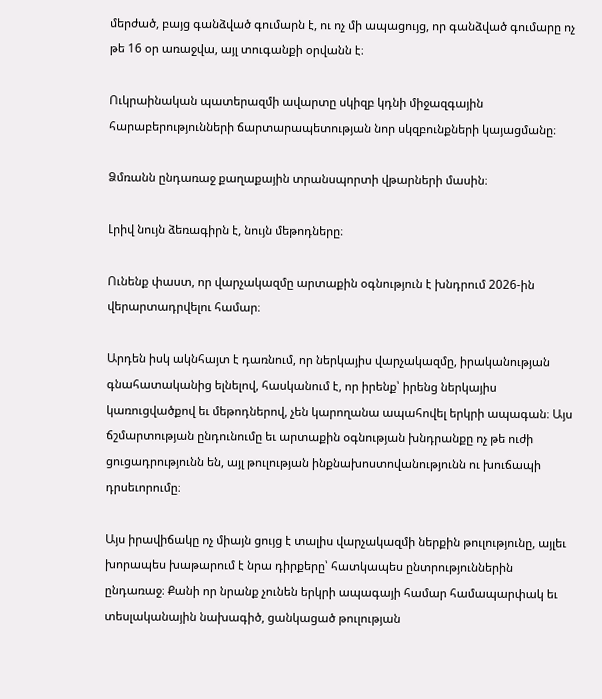մերժած, բայց գանձված գումարն է, ու ոչ մի ապացույց, որ գանձված գումարը ոչ թե 16 օր առաջվա, այլ տուգանքի օրվանն է։

Ուկրաինական պատերազմի ավարտը սկիզբ կդնի միջազգային հարաբերությունների ճարտարապետության նոր սկզբունքների կայացմանը։

Ձմռանն ընդառաջ քաղաքային տրանսպորտի վթարների մասին։

Լրիվ նույն ձեռագիրն է, նույն մեթոդները։

Ունենք փաստ, որ վարչակազմը արտաքին օգնություն է խնդրում 2026-ին վերարտադրվելու համար։

Արդեն իսկ ակնհայտ է դառնում, որ ներկայիս վարչակազմը, իրականության գնահատականից ելնելով, հասկանում է, որ իրենք՝ իրենց ներկայիս կառուցվածքով եւ մեթոդներով, չեն կարողանա ապահովել երկրի ապագան։ Այս ճշմարտության ընդունումը եւ արտաքին օգնության խնդրանքը ոչ թե ուժի ցուցադրությունն են, այլ թուլության ինքնախոստովանությունն ու խուճապի դրսեւորումը։

Այս իրավիճակը ոչ միայն ցույց է տալիս վարչակազմի ներքին թուլությունը, այլեւ խորապես խաթարում է նրա դիրքերը՝ հատկապես ընտրություններին ընդառաջ։ Քանի որ նրանք չունեն երկրի ապագայի համար համապարփակ եւ տեսլականային նախագիծ, ցանկացած թուլության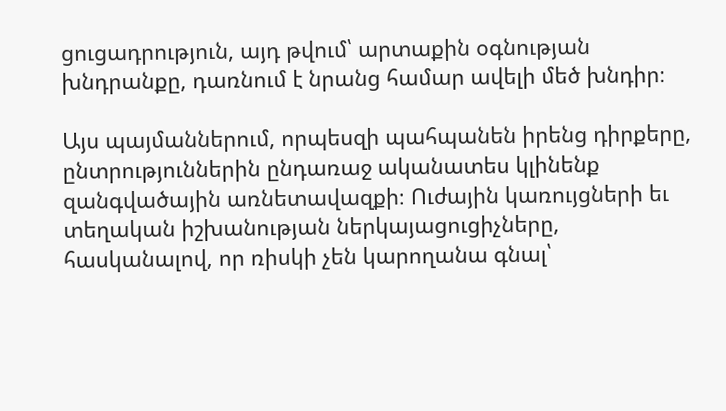ցուցադրություն, այդ թվում՝ արտաքին օգնության խնդրանքը, դառնում է նրանց համար ավելի մեծ խնդիր։

Այս պայմաններում, որպեսզի պահպանեն իրենց դիրքերը, ընտրություններին ընդառաջ ականատես կլինենք զանգվածային առնետավազքի։ Ուժային կառույցների եւ տեղական իշխանության ներկայացուցիչները, հասկանալով, որ ռիսկի չեն կարողանա գնալ՝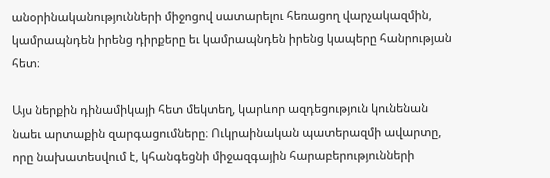անօրինականությունների միջոցով սատարելու հեռացող վարչակազմին, կամրապնդեն իրենց դիրքերը եւ կամրապնդեն իրենց կապերը հանրության հետ։

Այս ներքին դինամիկայի հետ մեկտեղ, կարևոր ազդեցություն կունենան նաեւ արտաքին զարգացումները։ Ուկրաինական պատերազմի ավարտը, որը նախատեսվում է, կհանգեցնի միջազգային հարաբերությունների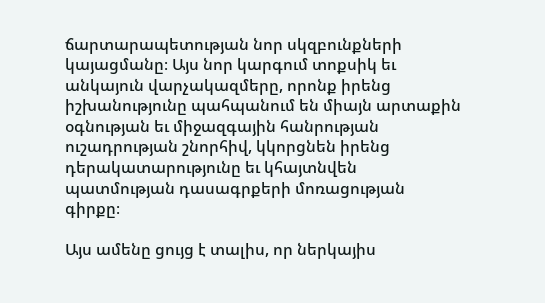ճարտարապետության նոր սկզբունքների կայացմանը։ Այս նոր կարգում տոքսիկ եւ անկայուն վարչակազմերը, որոնք իրենց իշխանությունը պահպանում են միայն արտաքին օգնության եւ միջազգային հանրության ուշադրության շնորհիվ, կկորցնեն իրենց դերակատարությունը եւ կհայտնվեն պատմության դասագրքերի մոռացության գիրքը։

Այս ամենը ցույց է տալիս, որ ներկայիս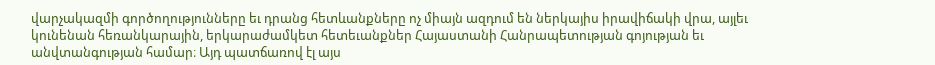վարչակազմի գործողությունները եւ դրանց հետևանքները ոչ միայն ազդում են ներկայիս իրավիճակի վրա, այլեւ կունենան հեռանկարային, երկարաժամկետ հետեւանքներ Հայաստանի Հանրապետության գոյության եւ անվտանգության համար։ Այդ պատճառով էլ այս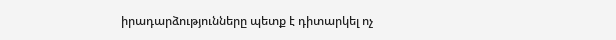իրադարձությունները պետք է դիտարկել ոչ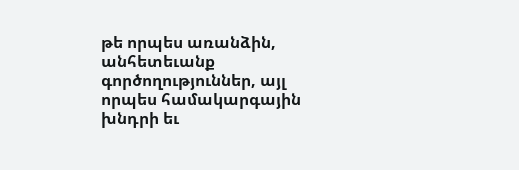թե որպես առանձին, անհետեւանք գործողություններ, այլ որպես համակարգային խնդրի եւ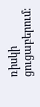ռիսկի ցուցաբերում։